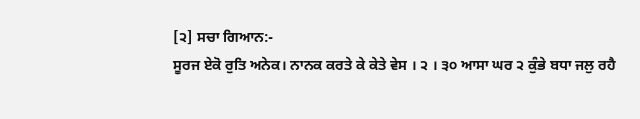[੨] ਸਚਾ ਗਿਆਨ:-
ਸੂਰਜ ਏਕੋ ਰੁਤਿ ਅਨੇਕ। ਨਾਨਕ ਕਰਤੇ ਕੇ ਕੇਤੇ ਵੇਸ । ੨ । ੩੦ ਆਸਾ ਘਰ ੨ ਕੁੰਭੇ ਬਧਾ ਜਲੁ ਰਹੈ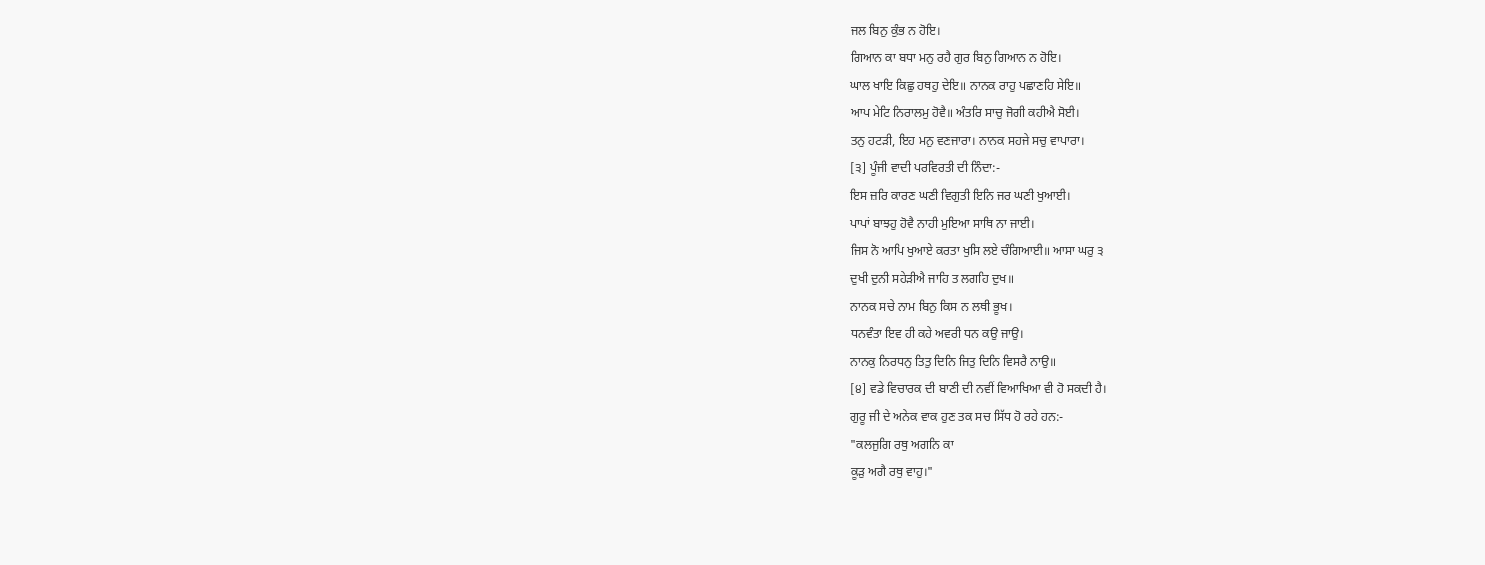ਜਲ ਬਿਨੁ ਕੁੰਭ ਨ ਹੋਇ।
ਗਿਆਨ ਕਾ ਬਧਾ ਮਨੁ ਰਹੈ ਗੁਰ ਬਿਨੁ ਗਿਆਨ ਨ ਹੋਇ।
ਘਾਲ ਖਾਇ ਕਿਛੁ ਹਥਹੁ ਦੇਇ॥ ਨਾਨਕ ਰਾਹੁ ਪਛਾਣਹਿ ਸੇਇ॥
ਆਪ ਮੇਟਿ ਨਿਰਾਲਮੁ ਹੋਵੈ॥ ਅੰਤਰਿ ਸਾਚੁ ਜੋਗੀ ਕਹੀਐ ਸੋਈ।
ਤਨੁ ਹਟੜੀ, ਇਹ ਮਨੁ ਵਣਜਾਰਾ। ਨਾਨਕ ਸਹਜੇ ਸਚੁ ਵਾਪਾਰਾ।
[੩] ਪੂੰਜੀ ਵਾਦੀ ਪਰਵਿਰਤੀ ਦੀ ਨਿੰਦਾ:-
ਇਸ ਜ਼ਰਿ ਕਾਰਣ ਘਣੀ ਵਿਗੁਤੀ ਇਨਿ ਜਰ ਘਣੀ ਖੁਆਈ।
ਪਾਪਾਂ ਬਾਝਹੁ ਹੋਵੈ ਨਾਹੀ ਮੁਇਆ ਸਾਥਿ ਨਾ ਜਾਈ।
ਜਿਸ ਨੋ ਆਪਿ ਖੁਆਏ ਕਰਤਾ ਖੁਸਿ ਲਏ ਚੰਗਿਆਈ॥ ਆਸਾ ਘਰੁ ੩
ਦੁਖੀ ਦੁਨੀ ਸਹੇੜੀਐ ਜਾਹਿ ਤ ਲਗਹਿ ਦੁਖ॥
ਨਾਨਕ ਸਚੇ ਨਾਮ ਬਿਨੁ ਕਿਸ ਨ ਲਥੀ ਭੂਖ।
ਧਨਵੰਤਾ ਇਵ ਹੀ ਕਹੇ ਅਵਰੀ ਧਨ ਕਉ ਜਾਉ।
ਨਾਨਕੁ ਨਿਰਧਨੁ ਤਿਤੁ ਦਿਨਿ ਜਿਤੁ ਦਿਨਿ ਵਿਸਰੈ ਨਾਉ॥
[੪] ਵਡੇ ਵਿਚਾਰਕ ਦੀ ਬਾਣੀ ਦੀ ਨਵੀਂ ਵਿਆਖਿਆ ਵੀ ਹੋ ਸਕਦੀ ਹੈ।
ਗੁਰੂ ਜੀ ਦੇ ਅਨੇਕ ਵਾਕ ਹੁਣ ਤਕ ਸਚ ਸਿੱਧ ਹੋ ਰਹੇ ਹਨ:-
"ਕਲਜੁਗਿ ਰਥੁ ਅਗਨਿ ਕਾ
ਕੂੜੁ ਅਗੈ ਰਥੁ ਵਾਹੁ।"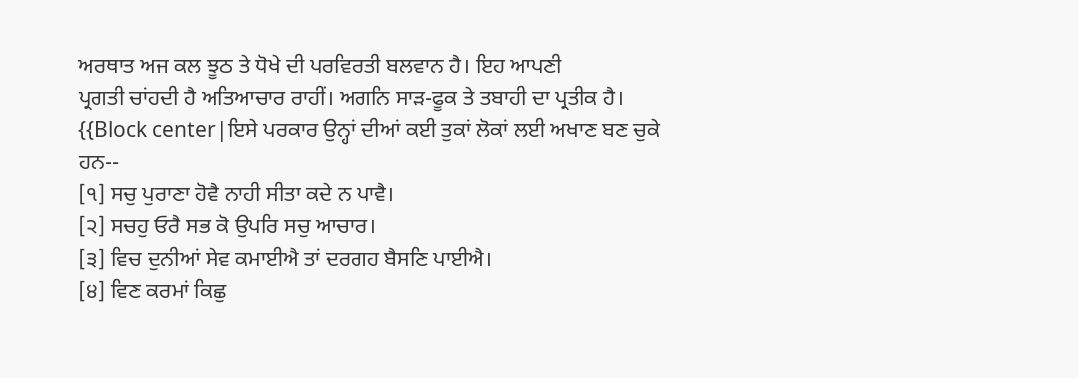ਅਰਥਾਤ ਅਜ ਕਲ ਝੂਠ ਤੇ ਧੋਖੇ ਦੀ ਪਰਵਿਰਤੀ ਬਲਵਾਨ ਹੈ। ਇਹ ਆਪਣੀ
ਪ੍ਰਗਤੀ ਚਾਂਹਦੀ ਹੈ ਅਤਿਆਚਾਰ ਰਾਹੀਂ। ਅਗਨਿ ਸਾੜ-ਫੂਕ ਤੇ ਤਬਾਹੀ ਦਾ ਪ੍ਰਤੀਕ ਹੈ।
{{Block center|ਇਸੇ ਪਰਕਾਰ ਉਨ੍ਹਾਂ ਦੀਆਂ ਕਈ ਤੁਕਾਂ ਲੋਕਾਂ ਲਈ ਅਖਾਣ ਬਣ ਚੁਕੇ ਹਨ--
[੧] ਸਚੁ ਪੁਰਾਣਾ ਹੋਵੈ ਨਾਹੀ ਸੀਤਾ ਕਦੇ ਨ ਪਾਵੈ।
[੨] ਸਚਹੁ ਓਰੈ ਸਭ ਕੋ ਉਪਰਿ ਸਚੁ ਆਚਾਰ।
[੩] ਵਿਚ ਦੁਨੀਆਂ ਸੇਵ ਕਮਾਈਐ ਤਾਂ ਦਰਗਹ ਬੈਸਣਿ ਪਾਈਐ।
[੪] ਵਿਣ ਕਰਮਾਂ ਕਿਛੁ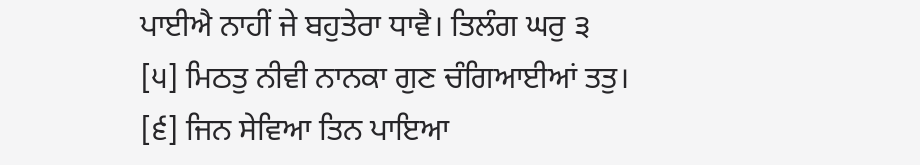ਪਾਈਐ ਨਾਹੀਂ ਜੇ ਬਹੁਤੇਰਾ ਧਾਵੈ। ਤਿਲੰਗ ਘਰੁ ੩
[੫] ਮਿਠਤੁ ਨੀਵੀ ਨਾਨਕਾ ਗੁਣ ਚੰਗਿਆਈਆਂ ਤਤੁ।
[੬] ਜਿਨ ਸੇਵਿਆ ਤਿਨ ਪਾਇਆ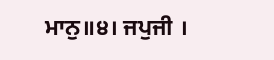ਮਾਨੁ॥੪। ਜਪੁਜੀ ।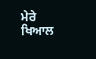ਮੇਰੇ ਖਿਆਲ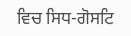ਵਿਚ ਸਿਧ-ਗੋਸਟਿ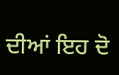ਦੀਆਂ ਇਹ ਦੋ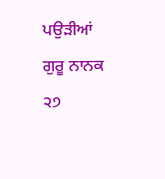ਪਉੜੀਆਂ ਗੁਰੂ ਨਾਨਕ
੨੭